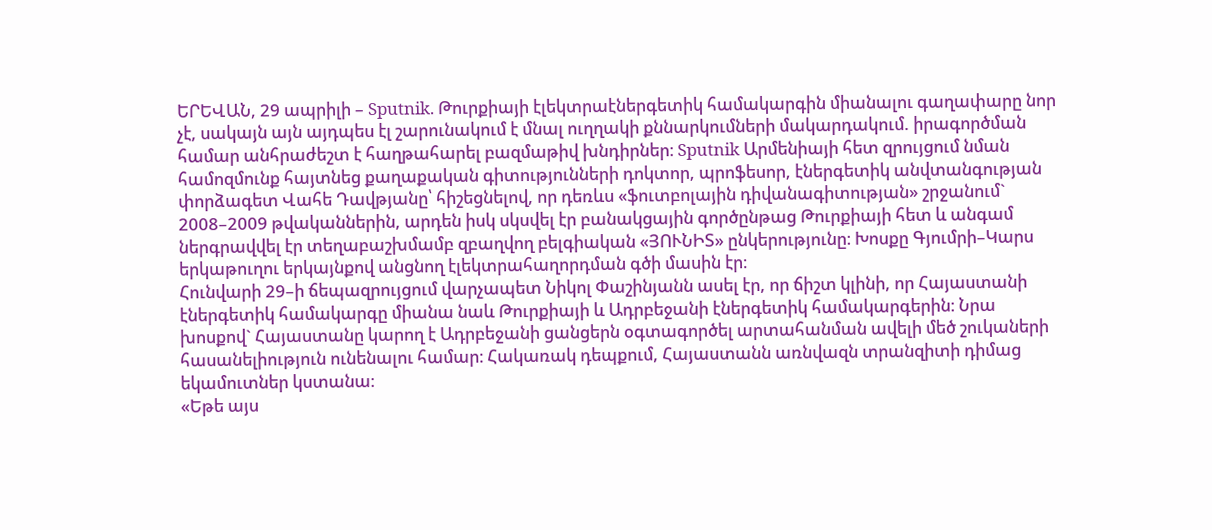ԵՐԵՎԱՆ, 29 ապրիլի – Sputnik. Թուրքիայի էլեկտրաէներգետիկ համակարգին միանալու գաղափարը նոր չէ, սակայն այն այդպես էլ շարունակում է մնալ ուղղակի քննարկումների մակարդակում. իրագործման համար անհրաժեշտ է հաղթահարել բազմաթիվ խնդիրներ։ Sputnik Արմենիայի հետ զրույցում նման համոզմունք հայտնեց քաղաքական գիտությունների դոկտոր, պրոֆեսոր, էներգետիկ անվտանգության փորձագետ Վահե Դավթյանը՝ հիշեցնելով, որ դեռևս «ֆուտբոլային դիվանագիտության» շրջանում` 2008–2009 թվականներին, արդեն իսկ սկսվել էր բանակցային գործընթաց Թուրքիայի հետ և անգամ ներգրավվել էր տեղաբաշխմամբ զբաղվող բելգիական «ՅՈՒՆԻՏ» ընկերությունը։ Խոսքը Գյումրի–Կարս երկաթուղու երկայնքով անցնող էլեկտրահաղորդման գծի մասին էր։
Հունվարի 29–ի ճեպազրույցում վարչապետ Նիկոլ Փաշինյանն ասել էր, որ ճիշտ կլինի, որ Հայաստանի էներգետիկ համակարգը միանա նաև Թուրքիայի և Ադրբեջանի էներգետիկ համակարգերին։ Նրա խոսքով` Հայաստանը կարող է Ադրբեջանի ցանցերն օգտագործել արտահանման ավելի մեծ շուկաների հասանելիություն ունենալու համար։ Հակառակ դեպքում, Հայաստանն առնվազն տրանզիտի դիմաց եկամուտներ կստանա։
«Եթե այս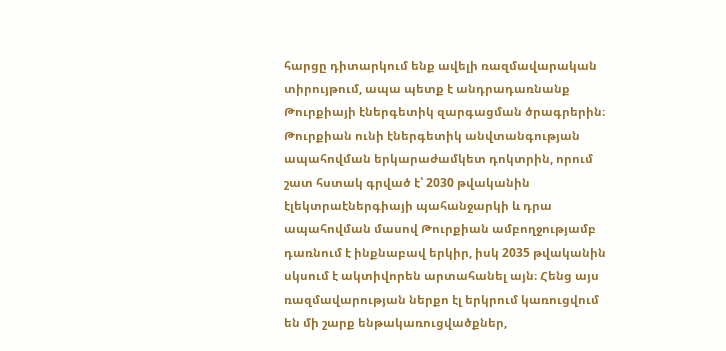հարցը դիտարկում ենք ավելի ռազմավարական տիրույթում, ապա պետք է անդրադառնանք Թուրքիայի էներգետիկ զարգացման ծրագրերին։ Թուրքիան ունի էներգետիկ անվտանգության ապահովման երկարաժամկետ դոկտրին, որում շատ հստակ գրված է՝ 2030 թվականին էլեկտրաէներգիայի պահանջարկի և դրա ապահովման մասով Թուրքիան ամբողջությամբ դառնում է ինքնաբավ երկիր, իսկ 2035 թվականին սկսում է ակտիվորեն արտահանել այն։ Հենց այս ռազմավարության ներքո էլ երկրում կառուցվում են մի շարք ենթակառուցվածքներ,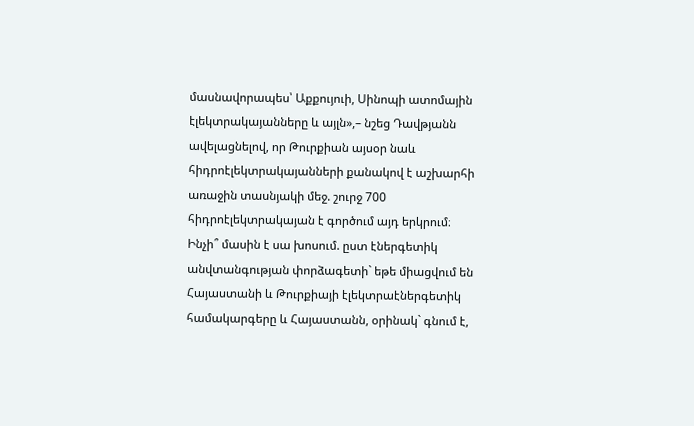մասնավորապես՝ Աքքույուի, Սինոպի ատոմային էլեկտրակայանները և այլն»,– նշեց Դավթյանն ավելացնելով, որ Թուրքիան այսօր նաև հիդրոէլեկտրակայանների քանակով է աշխարհի առաջին տասնյակի մեջ. շուրջ 700 հիդրոէլեկտրակայան է գործում այդ երկրում։
Ինչի՞ մասին է սա խոսում. ըստ էներգետիկ անվտանգության փորձագետի` եթե միացվում են Հայաստանի և Թուրքիայի էլեկտրաէներգետիկ համակարգերը և Հայաստանն, օրինակ` գնում է,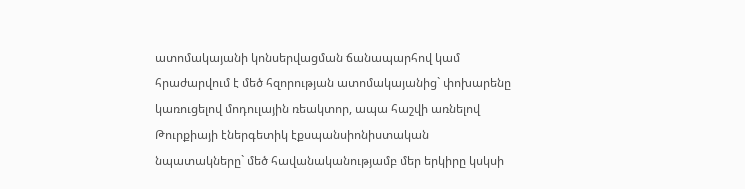ատոմակայանի կոնսերվացման ճանապարհով կամ հրաժարվում է մեծ հզորության ատոմակայանից` փոխարենը կառուցելով մոդուլային ռեակտոր, ապա հաշվի առնելով Թուրքիայի էներգետիկ էքսպանսիոնիստական նպատակները` մեծ հավանականությամբ մեր երկիրը կսկսի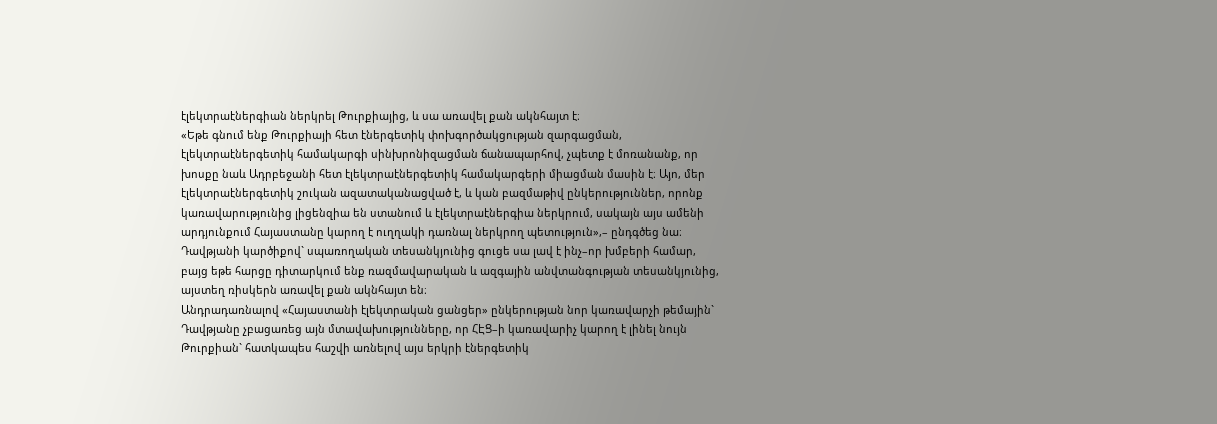էլեկտրաէներգիան ներկրել Թուրքիայից, և սա առավել քան ակնհայտ է։
«Եթե գնում ենք Թուրքիայի հետ էներգետիկ փոխգործակցության զարգացման, էլեկտրաէներգետիկ համակարգի սինխրոնիզացման ճանապարհով, չպետք է մոռանանք, որ խոսքը նաև Ադրբեջանի հետ էլեկտրաէներգետիկ համակարգերի միացման մասին է։ Այո, մեր էլեկտրաէներգետիկ շուկան ազատականացված է, և կան բազմաթիվ ընկերություններ, որոնք կառավարությունից լիցենզիա են ստանում և էլեկտրաէներգիա ներկրում, սակայն այս ամենի արդյունքում Հայաստանը կարող է ուղղակի դառնալ ներկրող պետություն»,– ընդգծեց նա։
Դավթյանի կարծիքով` սպառողական տեսանկյունից գուցե սա լավ է ինչ–որ խմբերի համար, բայց եթե հարցը դիտարկում ենք ռազմավարական և ազգային անվտանգության տեսանկյունից, այստեղ ռիսկերն առավել քան ակնհայտ են։
Անդրադառնալով «Հայաստանի էլեկտրական ցանցեր» ընկերության նոր կառավարչի թեմային` Դավթյանը չբացառեց այն մտավախությունները, որ ՀԷՑ–ի կառավարիչ կարող է լինել նույն Թուրքիան` հատկապես հաշվի առնելով այս երկրի էներգետիկ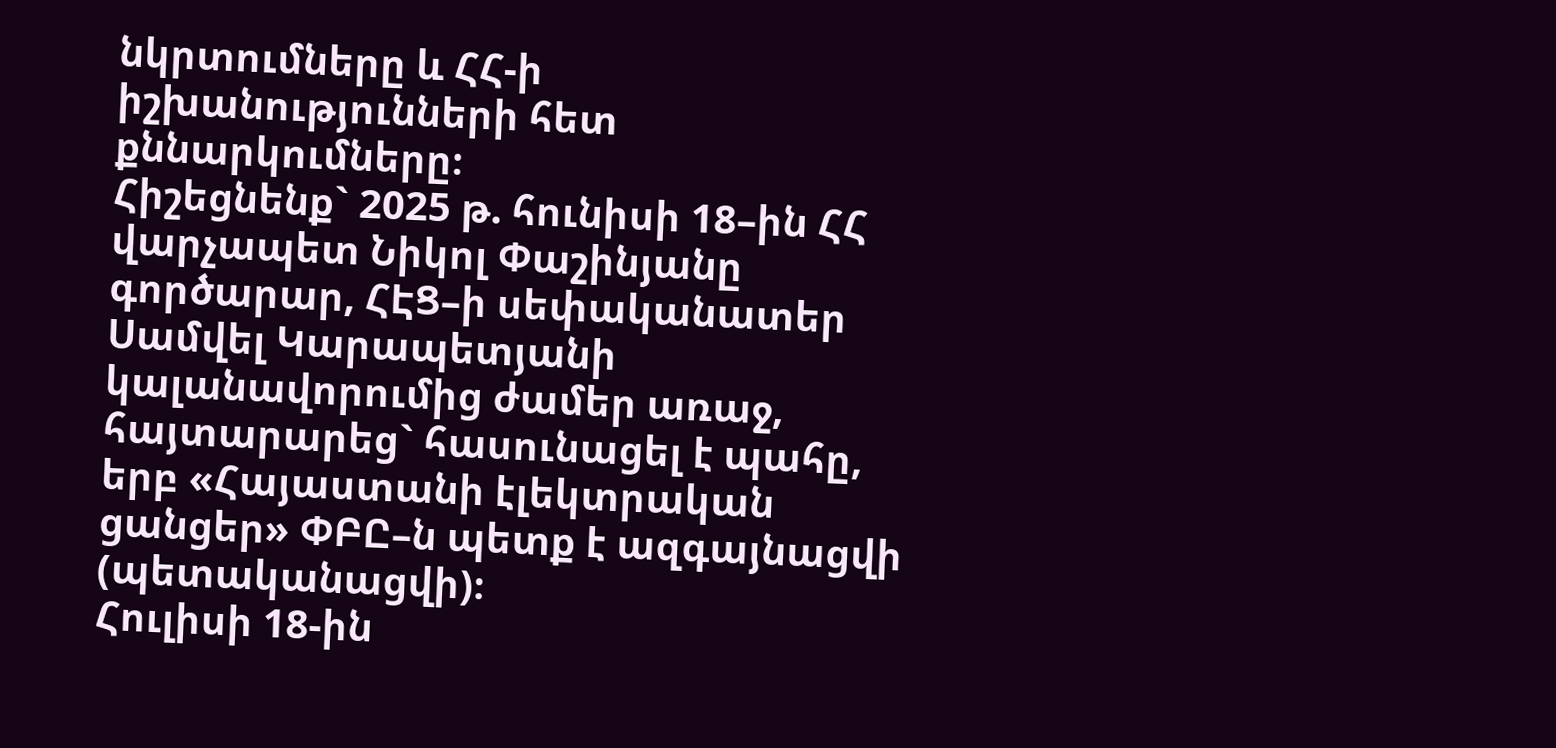նկրտումները և ՀՀ-ի իշխանությունների հետ քննարկումները։
Հիշեցնենք` 2025 թ. հունիսի 18–ին ՀՀ վարչապետ Նիկոլ Փաշինյանը գործարար, ՀԷՑ–ի սեփականատեր Սամվել Կարապետյանի կալանավորումից ժամեր առաջ, հայտարարեց` հասունացել է պահը, երբ «Հայաստանի էլեկտրական ցանցեր» ՓԲԸ–ն պետք է ազգայնացվի (պետականացվի)։
Հուլիսի 18-ին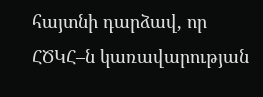հայտնի դարձավ, որ ՀԾԿՀ–ն կառավարության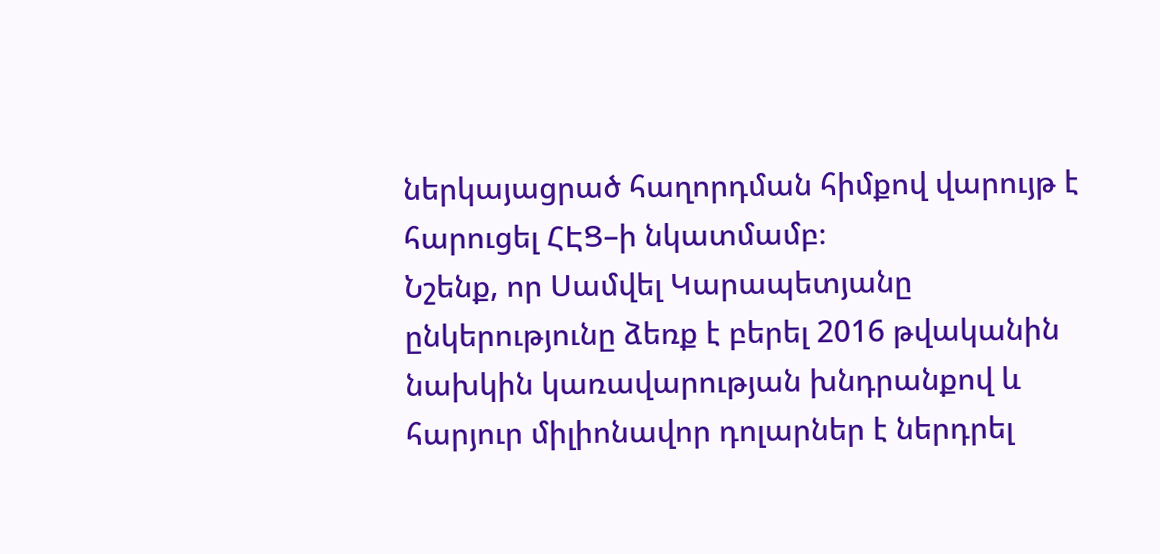ներկայացրած հաղորդման հիմքով վարույթ է հարուցել ՀԷՑ–ի նկատմամբ։
Նշենք, որ Սամվել Կարապետյանը ընկերությունը ձեռք է բերել 2016 թվականին նախկին կառավարության խնդրանքով և հարյուր միլիոնավոր դոլարներ է ներդրել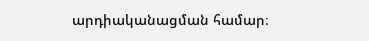արդիականացման համար։